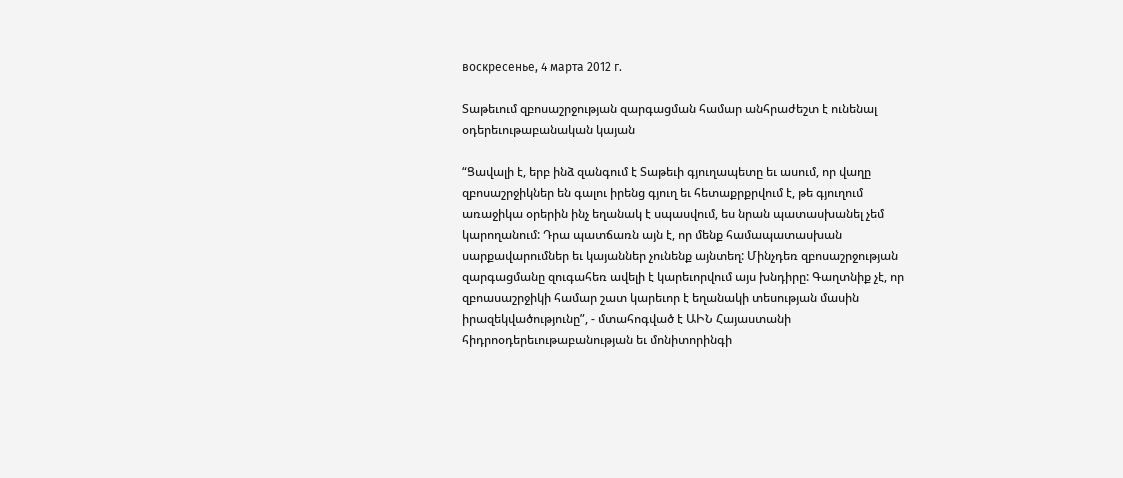воскресенье, 4 марта 2012 г.

Տաթեւում զբոսաշրջության զարգացման համար անհրաժեշտ է ունենալ օդերեւութաբանական կայան

“Ցավալի է, երբ ինձ զանգում է Տաթեւի գյուղապետը եւ ասում, որ վաղը զբոսաշրջիկներ են գալու իրենց գյուղ եւ հետաքրքրվում է, թե գյուղում առաջիկա օրերին ինչ եղանակ է սպասվում, ես նրան պատասխանել չեմ կարողանում: Դրա պատճառն այն է, որ մենք համապատասխան սարքավարումներ եւ կայաններ չունենք այնտեղ: Մինչդեռ զբոսաշրջության զարգացմանը զուգահեռ ավելի է կարեւորվում այս խնդիրը: Գաղտնիք չէ, որ զբոասաշրջիկի համար շատ կարեւոր է եղանակի տեսության մասին իրազեկվածությունը”, - մտահոգված է ԱԻՆ Հայաստանի հիդրոօդերեւութաբանության եւ մոնիտորինգի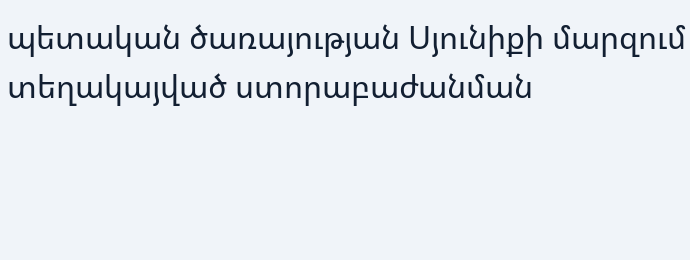պետական ծառայության Սյունիքի մարզում տեղակայված ստորաբաժանման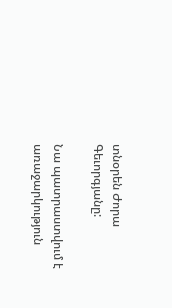տնօրեն Ժորա Գեւորգյանը:

Նա պատրաստվում է առաջարկություն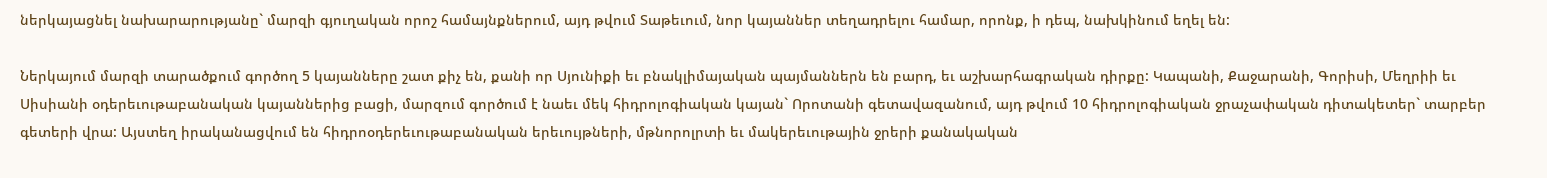ներկայացնել նախարարությանը` մարզի գյուղական որոշ համայնքներում, այդ թվում Տաթեւում, նոր կայաններ տեղադրելու համար, որոնք, ի դեպ, նախկինում եղել են:

Ներկայում մարզի տարածքում գործող 5 կայանները շատ քիչ են, քանի որ Սյունիքի եւ բնակլիմայական պայմաններն են բարդ, եւ աշխարհագրական դիրքը: Կապանի, Քաջարանի, Գորիսի, Մեղրիի եւ Սիսիանի օդերեւութաբանական կայաններից բացի, մարզում գործում է նաեւ մեկ հիդրոլոգիական կայան` Որոտանի գետավազանում, այդ թվում 10 հիդրոլոգիական ջրաչափական դիտակետեր` տարբեր գետերի վրա: Այստեղ իրականացվում են հիդրոօդերեւութաբանական երեւույթների, մթնորոլրտի եւ մակերեւութային ջրերի քանակական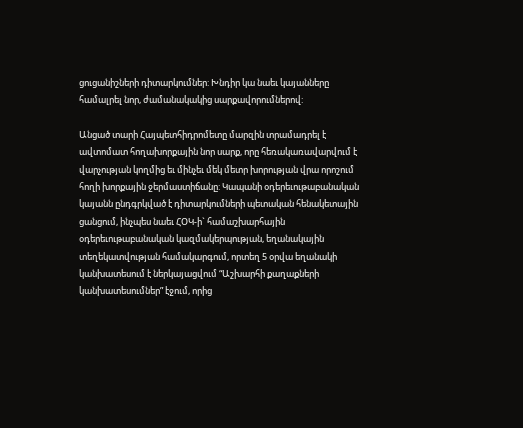ցուցանիշների դիտարկումներ: Խնդիր կա նաեւ կայանները համալրել նոր, ժամանակակից սարքավորումներով:

Անցած տարի Հայպետհիդրոմետը մարզին տրամադրել է ավտոմատ հողախորքային նոր սարք, որը հեռակառավարվում է վարչության կողմից եւ մինչեւ մեկ մետր խորության վրա որոշում հողի խորքային ջերմաստիճանը: Կապանի օդերեւութաբանական կայանն ընդգրկված է դիտարկումների պետական հենակետային ցանցում, ինչպես նաեւ ՀՕԿ-ի` համաշխարհային օդերեւութաբանական կազմակերպության, եղանակային տեղեկատվության համակարգում, որտեղ 5 օրվա եղանակի կանխատեսում է ներկայացվում “Աշխարհի քաղաքների կանխատեսումներ” էջում, որից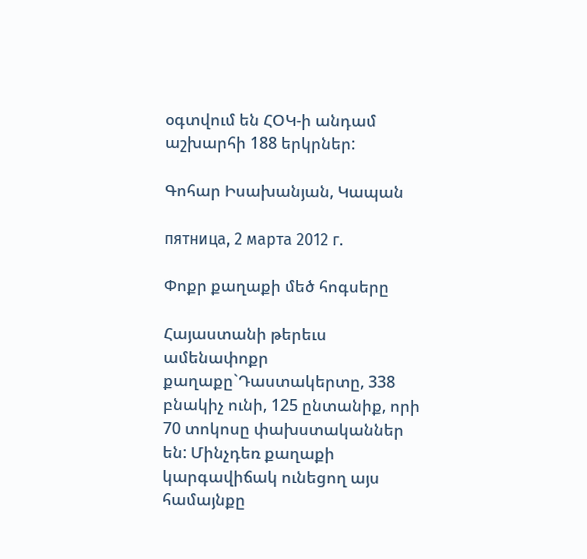օգտվում են ՀՕԿ-ի անդամ աշխարհի 188 երկրներ:

Գոհար Իսախանյան, Կապան

пятница, 2 марта 2012 г.

Փոքր քաղաքի մեծ հոգսերը

Հայաստանի թերեւս ամենափոքր քաղաքը`Դաստակերտը, 338 բնակիչ ունի, 125 ընտանիք, որի 70 տոկոսը փախստականներ են: Մինչդեռ քաղաքի կարգավիճակ ունեցող այս համայնքը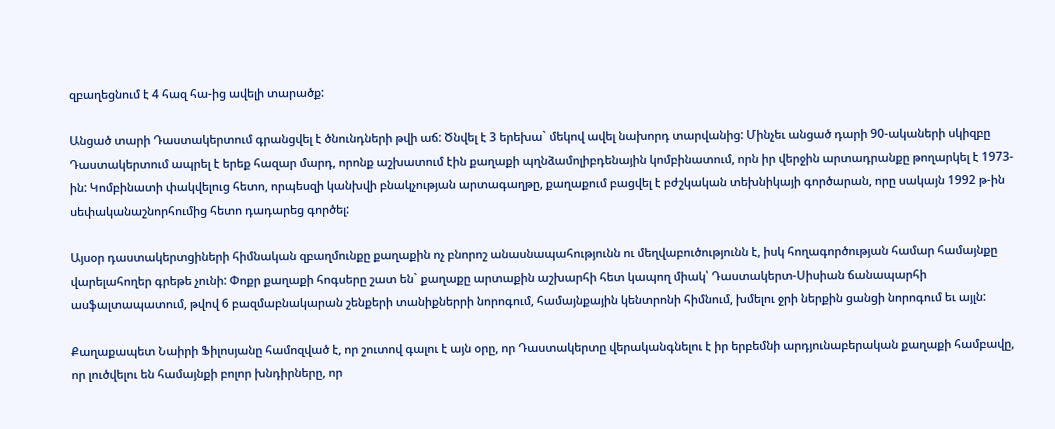զբաղեցնում է 4 հազ հա-ից ավելի տարածք:

Անցած տարի Դաստակերտում գրանցվել է ծնունդների թվի աճ: Ծնվել է 3 երեխա` մեկով ավել նախորդ տարվանից: Մինչեւ անցած դարի 90-ակաների սկիզբը Դաստակերտում ապրել է երեք հազար մարդ, որոնք աշխատում էին քաղաքի պղնձամոլիբդենային կոմբինատում, որն իր վերջին արտադրանքը թողարկել է 1973-ին: Կոմբինատի փակվելուց հետո, որպեսզի կանխվի բնակչության արտագաղթը, քաղաքում բացվել է բժշկական տեխնիկայի գործարան, որը սակայն 1992 թ-ին սեփականաշնորհումից հետո դադարեց գործել:

Այսօր դաստակերտցիների հիմնական զբաղմունքը քաղաքին ոչ բնորոշ անասնապահությունն ու մեղվաբուծությունն է, իսկ հողագործության համար համայնքը վարելահողեր գրեթե չունի: Փոքր քաղաքի հոգսերը շատ են` քաղաքը արտաքին աշխարհի հետ կապող միակ՝ Դաստակերտ-Սիսիան ճանապարհի ասֆալտապատում, թվով 6 բազմաբնակարան շենքերի տանիքներրի նորոգում, համայնքային կենտրոնի հիմնում, խմելու ջրի ներքին ցանցի նորոգում եւ այլն:

Քաղաքապետ Նաիրի Ֆիլոսյանը համոզված է, որ շուտով գալու է այն օրը, որ Դաստակերտը վերականգնելու է իր երբեմնի արդյունաբերական քաղաքի համբավը, որ լուծվելու են համայնքի բոլոր խնդիրները, որ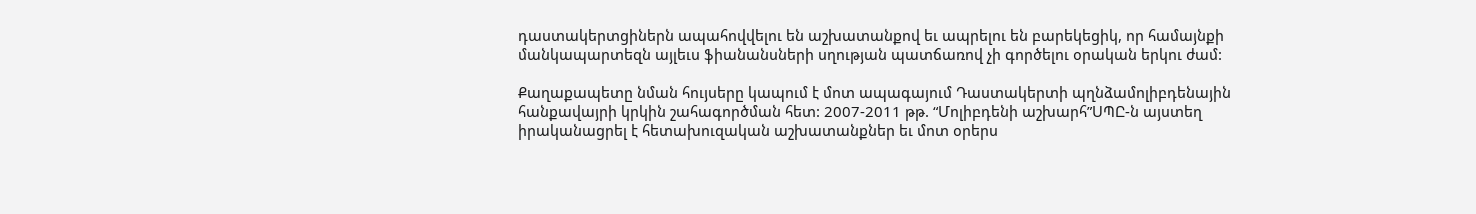դաստակերտցիներն ապահովվելու են աշխատանքով եւ ապրելու են բարեկեցիկ, որ համայնքի մանկապարտեզն այլեւս ֆիանանսների սղության պատճառով չի գործելու օրական երկու ժամ:

Քաղաքապետը նման հույսերը կապում է մոտ ապագայում Դաստակերտի պղնձամոլիբդենային հանքավայրի կրկին շահագործման հետ: 2007-2011 թթ. “Մոլիբդենի աշխարհ”ՍՊԸ-ն այստեղ իրականացրել է հետախուզական աշխատանքներ եւ մոտ օրերս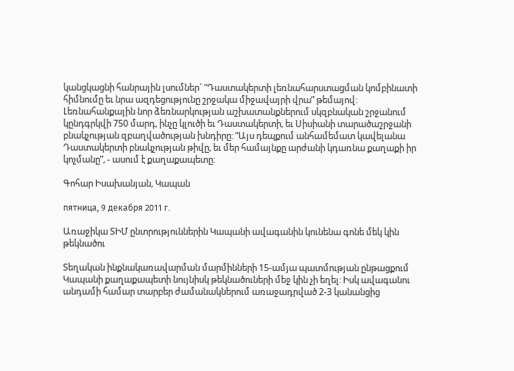կանցկացնի հանրային լսումներ` “Դաստակերտի լեռնահարստացման կոմբինատի հիմնումը եւ նրա ազդեցությունը շրջակա միջավայրի վրա” թեմայով: Լեռնահանքային նոր ձեռնարկության աշխատանքներում սկզբնական շրջանում կընդգրկվի 750 մարդ, ինչը կլուծի եւ Դաստակերտի, եւ Սիսիանի տարածաշրջանի բնակչության զբաղվածության խնդիրը: “Այս դեպքում անհամեմատ կավելանա Դաստակերտի բնակչության թիվը, եւ մեր համայնքը արժանի կդառնա քաղաքի իր կոչմանը”, - ասում է քաղաքապետը:

Գոհար Իսախանյան, Կապան

пятница, 9 декабря 2011 г.

Առաջիկա ՏԻՄ ընտրություններին Կապանի ավագանին կունենա գոնե մեկ կին թեկնածու

Տեղական ինքնակառավարման մարմինների 15-ամյա պատմության ընթացքում Կապանի քաղաքապետի նույնիսկ թեկնածուների մեջ կին չի եղել: Իսկ ավագանու անդամի համար տարբեր ժամանակներում առաջադրված 2-3 կանանցից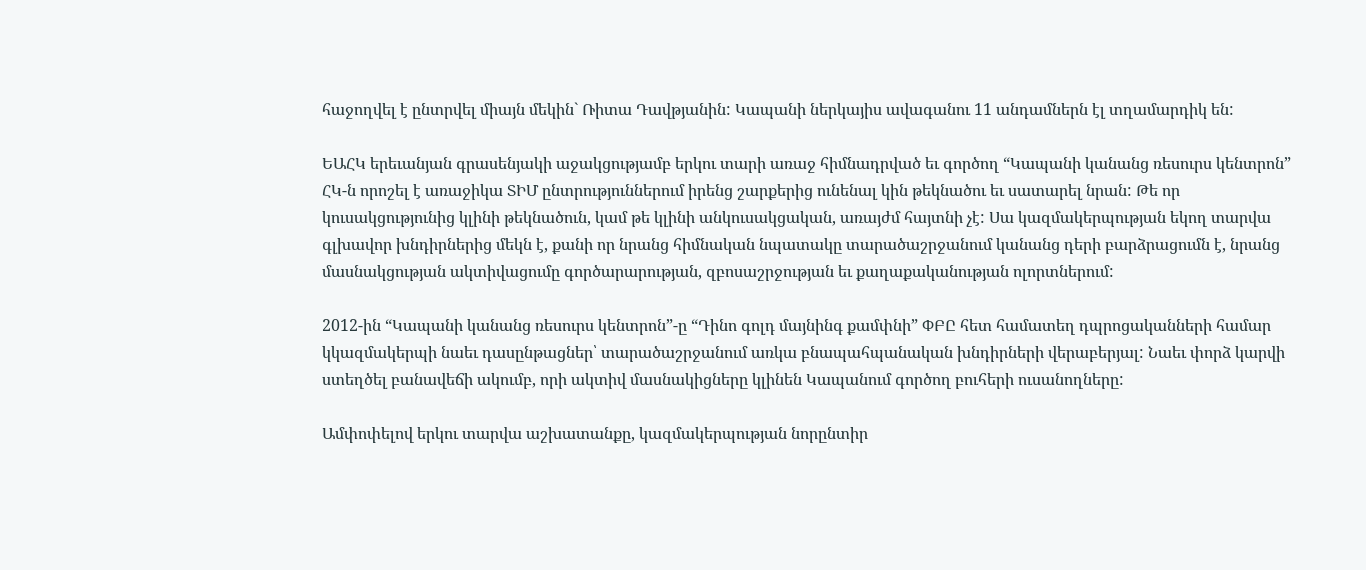հաջողվել է ընտրվել միայն մեկին` Ռիտա Դավթյանին: Կապանի ներկայիս ավագանու 11 անդամներն էլ տղամարդիկ են:

ԵԱՀԿ երեւանյան գրասենյակի աջակցությամբ երկու տարի առաջ հիմնադրված եւ գործող “Կապանի կանանց ռեսուրս կենտրոն” ՀԿ-ն որոշել է առաջիկա ՏԻՄ ընտրություններում իրենց շարքերից ունենալ կին թեկնածու եւ սատարել նրան: Թե որ կուսակցությունից կլինի թեկնածուն, կամ թե կլինի անկուսակցական, առայժմ հայտնի չէ: Սա կազմակերպության եկող տարվա գլխավոր խնդիրներից մեկն է, քանի որ նրանց հիմնական նպատակը տարածաշրջանում կանանց դերի բարձրացումն է, նրանց մասնակցության ակտիվացումը գործարարության, զբոսաշրջության եւ քաղաքականության ոլորտներում:

2012-ին “Կապանի կանանց ռեսուրս կենտրոն”-ը “Դինո գոլդ մայնինգ քամփնի” ՓԲԸ հետ համատեղ դպրոցականների համար կկազմակերպի նաեւ դասընթացներ՝ տարածաշրջանում առկա բնապահպանական խնդիրների վերաբերյալ: Նաեւ փորձ կարվի ստեղծել բանավեճի ակումբ, որի ակտիվ մասնակիցները կլինեն Կապանում գործող բուհերի ուսանողները:

Ամփոփելով երկու տարվա աշխատանքը, կազմակերպության նորընտիր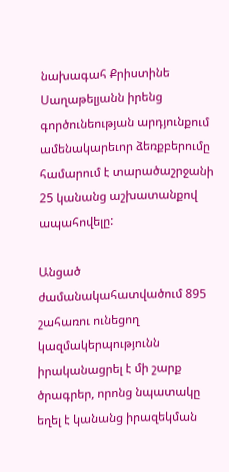նախագահ Քրիստինե Սաղաթելյանն իրենց գործունեության արդյունքում ամենակարեւոր ձեռքբերումը համարում է տարածաշրջանի 25 կանանց աշխատանքով ապահովելը:

Անցած ժամանակահատվածում 895 շահառու ունեցող կազմակերպությունն իրականացրել է մի շարք ծրագրեր, որոնց նպատակը եղել է կանանց իրազեկման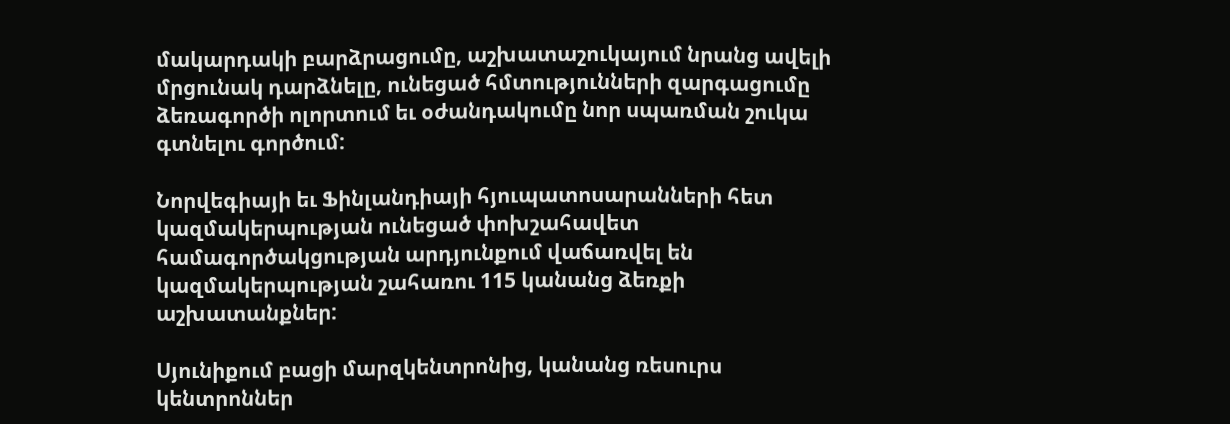մակարդակի բարձրացումը, աշխատաշուկայում նրանց ավելի մրցունակ դարձնելը, ունեցած հմտությունների զարգացումը ձեռագործի ոլորտում եւ օժանդակումը նոր սպառման շուկա գտնելու գործում:

Նորվեգիայի եւ Ֆինլանդիայի հյուպատոսարանների հետ կազմակերպության ունեցած փոխշահավետ համագործակցության արդյունքում վաճառվել են կազմակերպության շահառու 115 կանանց ձեռքի աշխատանքներ:

Սյունիքում բացի մարզկենտրոնից, կանանց ռեսուրս կենտրոններ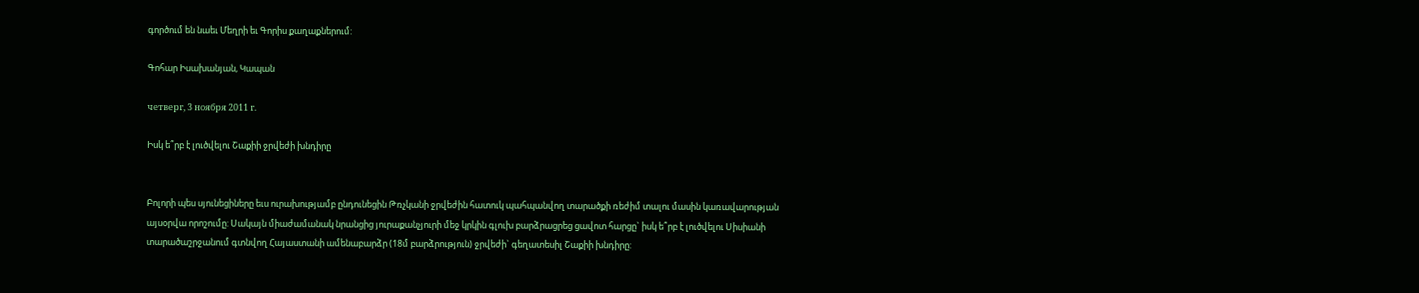գործում են նաեւ Մեղրի եւ Գորիս քաղաքներում:

Գոհար Իսախանյան, Կապան

четверг, 3 ноября 2011 г.

Իսկ ե՞րբ է լուծվելու Շաքիի ջրվեժի խնդիրը


Բոլորի պես սյունեցիները եւս ուրախությամբ ընդունեցին Թռչկանի ջրվեժին հատուկ պահպանվող տարածքի ռեժիմ տալու մասին կառավարության այսօրվա որոշումը: Սակայն միաժամանակ նրանցից յուրաքանչյուրի մեջ կրկին գլուխ բարձրացրեց ցավոտ հարցը` իսկ ե՞րբ է լուծվելու Սիսիանի տարածաշրջանում գտնվող Հայաստանի ամենաբարձր (18մ բարձրություն) ջրվեժի` գեղատեսիլ Շաքիի խնդիրը: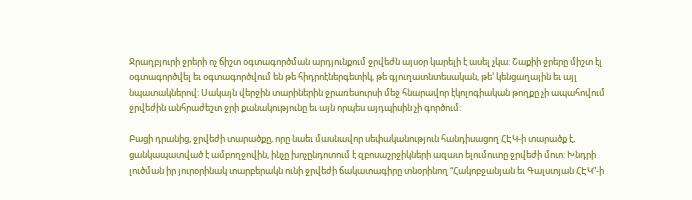Ջրաղբյուրի ջրերի ոչ ճիշտ օգտագործման արդյունքում ջրվեժն այսօր կարելի է ասել չկա: Շաքիի ջրերը միշտ էլ օգտագործվել եւ օգտագործվում են թե հիդրոէներգետիկ, թե գյուղատնտեսական, թե’ կենցաղային եւ այլ նպատակներով: Սակայն վերջին տարիներին ջրառեսուրսի մեջ հնարավոր էկոլոգիական թողքը չի ապահովում ջրվեժին անհրաժեշտ ջրի քանակությունը եւ այն որպես այդպիսին չի գործում:

Բացի դրանից, ջրվեժի տարածքը, որը նաեւ մասնավոր սեփականություն հանդիսացող ՀԷԿ-ի տարածք է, ցանկապատված է ամբողջովին, ինչը խոչընդոտում է զբոսաշրջիկների ազատ ելումուտը ջրվեժի մոտ: Խնդրի լուծման իր յուրօրինակ տարբերակն ունի ջրվեժի ճակատագիրը տնօրինող “Հակոբջանյան եւ Գալստյան ՀԷԿ”-ի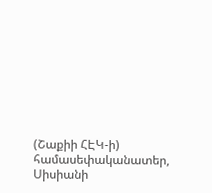(Շաքիի ՀԷԿ-ի) համասեփականատեր, Սիսիանի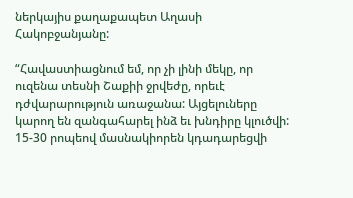ներկայիս քաղաքապետ Աղասի Հակոբջանյանը:

“Հավաստիացնում եմ, որ չի լինի մեկը, որ ուզենա տեսնի Շաքիի ջրվեժը, որեւէ դժվարարություն առաջանա: Այցելուները կարող են զանգահարել ինձ եւ խնդիրը կլուծվի: 15-30 րոպեով մասնակիորեն կդադարեցվի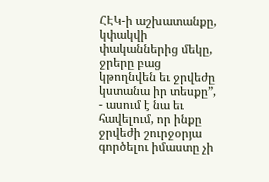ՀԷԿ-ի աշխատանքը, կփակվի փականներից մեկը, ջրերը բաց կթողնվեն եւ ջրվեժը կստանա իր տեսքը”, - ասում է նա եւ հավելում, որ ինքը ջրվեժի շուրջօրյա գործելու իմաստը չի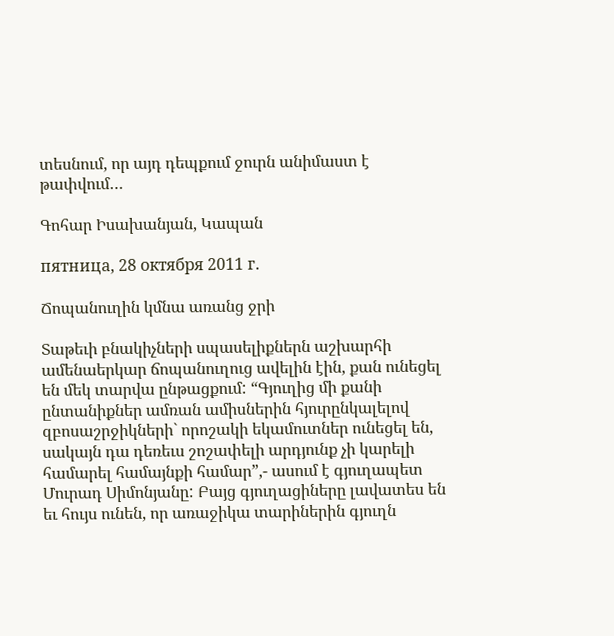տեսնում, որ այդ դեպքում ջուրն անիմաստ է թափվում…

Գոհար Իսախանյան, Կապան

пятница, 28 октября 2011 г.

Ճոպանուղին կմնա առանց ջրի

Տաթեւի բնակիչների սպասելիքներն աշխարհի ամենաերկար ճոպանուղուց ավելին էին, քան ունեցել են մեկ տարվա ընթացքում: “Գյուղից մի քանի ընտանիքներ ամռան ամիսներին հյուրընկալելով զբոսաշրջիկների` որոշակի եկամուտներ ունեցել են, սակայն դա դեռեւս շոշափելի արդյունք չի կարելի համարել համայնքի համար”,- ասում է գյուղապետ Մուրադ Սիմոնյանը: Բայց գյուղացիները լավատես են եւ հույս ունեն, որ առաջիկա տարիներին գյուղն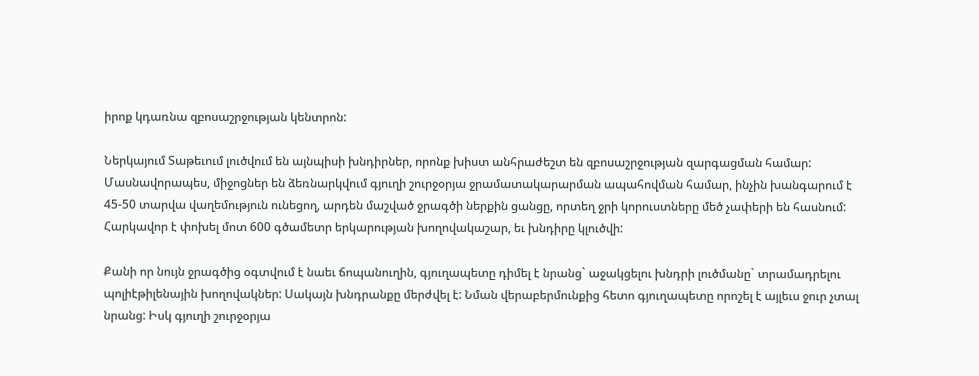իրոք կդառնա զբոսաշրջության կենտրոն:

Ներկայում Տաթեւում լուծվում են այնպիսի խնդիրներ, որոնք խիստ անհրաժեշտ են զբոսաշրջության զարգացման համար: Մասնավորապես, միջոցներ են ձեռնարկվում գյուղի շուրջօրյա ջրամատակարարման ապահովման համար, ինչին խանգարում է 45-50 տարվա վաղեմություն ունեցող, արդեն մաշված ջրագծի ներքին ցանցը, որտեղ ջրի կորուստները մեծ չափերի են հասնում: Հարկավոր է փոխել մոտ 600 գծամետր երկարության խողովակաշար, եւ խնդիրը կլուծվի:

Քանի որ նույն ջրագծից օգտվում է նաեւ ճոպանուղին, գյուղապետը դիմել է նրանց` աջակցելու խնդրի լուծմանը` տրամադրելու պոլիէթիլենային խողովակներ: Սակայն խնդրանքը մերժվել է: Նման վերաբերմունքից հետո գյուղապետը որոշել է այլեւս ջուր չտալ նրանց: Իսկ գյուղի շուրջօրյա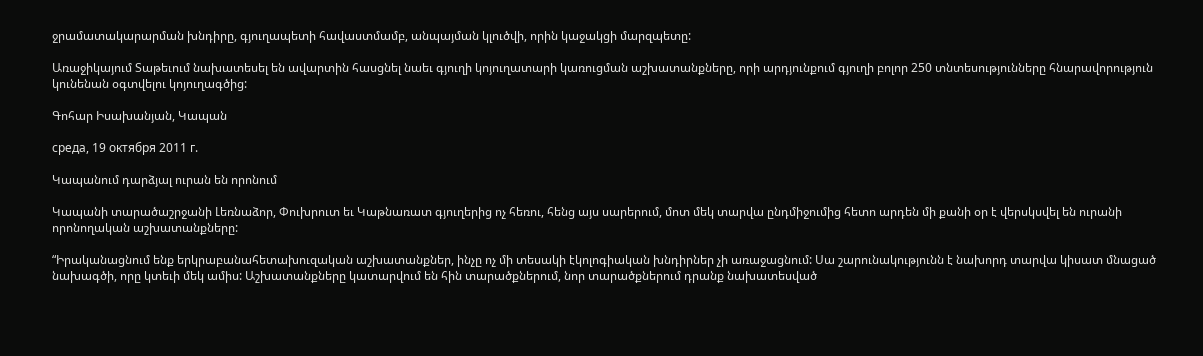ջրամատակարարման խնդիրը, գյուղապետի հավաստմամբ, անպայման կլուծվի, որին կաջակցի մարզպետը:

Առաջիկայում Տաթեւում նախատեսել են ավարտին հասցնել նաեւ գյուղի կոյուղատարի կառուցման աշխատանքները, որի արդյունքում գյուղի բոլոր 250 տնտեսությունները հնարավորություն կունենան օգտվելու կոյուղագծից:

Գոհար Իսախանյան, Կապան

среда, 19 октября 2011 г.

Կապանում դարձյալ ուրան են որոնում

Կապանի տարածաշրջանի Լեռնաձոր, Փուխրուտ եւ Կաթնառատ գյուղերից ոչ հեռու, հենց այս սարերում, մոտ մեկ տարվա ընդմիջումից հետո արդեն մի քանի օր է վերսկսվել են ուրանի որոնողական աշխատանքները:

“Իրականացնում ենք երկրաբանահետախուզական աշխատանքներ, ինչը ոչ մի տեսակի էկոլոգիական խնդիրներ չի առաջացնում: Սա շարունակությունն է նախորդ տարվա կիսատ մնացած նախագծի, որը կտեւի մեկ ամիս: Աշխատանքները կատարվում են հին տարածքներում, նոր տարածքներում դրանք նախատեսված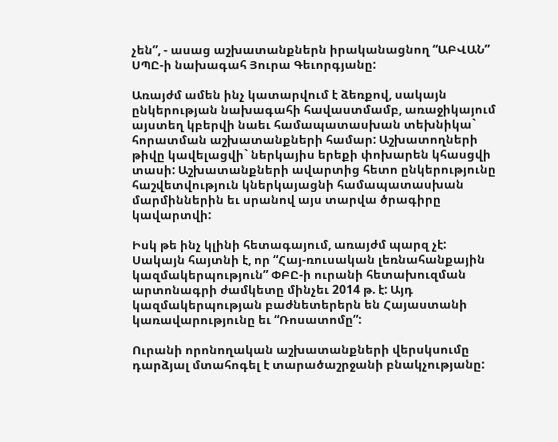չեն”, - ասաց աշխատանքներն իրականացնող “ԱԲՎԱՆ” ՍՊԸ-ի նախագահ Յուրա Գեւորգյանը:

Առայժմ ամեն ինչ կատարվում է ձեռքով, սակայն ընկերության նախագահի հավաստմամբ, առաջիկայում այստեղ կբերվի նաեւ համապատասխան տեխնիկա` հորատման աշխատանքների համար: Աշխատողների թիվը կավելացվի` ներկայիս երեքի փոխարեն կհասցվի տասի: Աշխատանքների ավարտից հետո ընկերությունը հաշվետվություն կներկայացնի համապատասխան մարմիններին եւ սրանով այս տարվա ծրագիրը կավարտվի:

Իսկ թե ինչ կլինի հետագայում, առայժմ պարզ չէ: Սակայն հայտնի է, որ “Հայ-ռուսական լեռնահանքային կազմակերպություն” ՓԲԸ-ի ուրանի հետախուզման արտոնագրի ժամկետը մինչեւ 2014 թ. է: Այդ կազմակերպության բաժնետերերն են Հայաստանի կառավարությունը եւ “Ռոսատոմը”:

Ուրանի որոնողական աշխատանքների վերսկսումը դարձյալ մտահոգել է տարածաշրջանի բնակչությանը: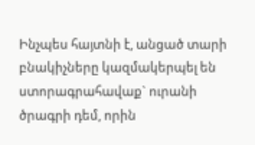Ինչպես հայտնի է, անցած տարի բնակիչները կազմակերպել են ստորագրահավաք` ուրանի ծրագրի դեմ, որին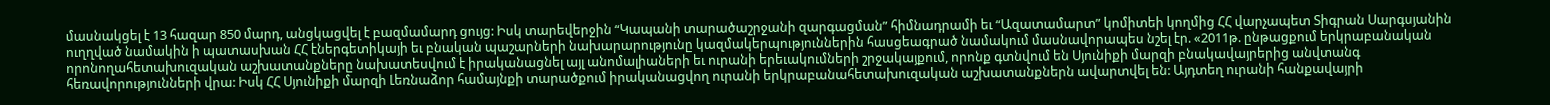մասնակցել է 13 հազար 850 մարդ, անցկացվել է բազմամարդ ցույց: Իսկ տարեվերջին “Կապանի տարածաշրջանի զարգացման” հիմնադրամի եւ “Ազատամարտ” կոմիտեի կողմից ՀՀ վարչապետ Տիգրան Սարգսյանին ուղղված նամակին ի պատասխան ՀՀ էներգետիկայի եւ բնական պաշարների նախարարությունը կազմակերպություններին հասցեագրած նամակում մասնավորապես նշել էր. «2011թ. ընթացքում երկրաբանական որոնողահետախուզական աշխատանքները նախատեսվում է իրականացնել այլ անոմալիաների եւ ուրանի երեւակումների շրջակայքում, որոնք գտնվում են Սյունիքի մարզի բնակավայրերից անվտանգ հեռավորությունների վրա: Իսկ ՀՀ Սյունիքի մարզի Լեռնաձոր համայնքի տարածքում իրականացվող ուրանի երկրաբանահետախուզական աշխատանքներն ավարտվել են: Այդտեղ ուրանի հանքավայրի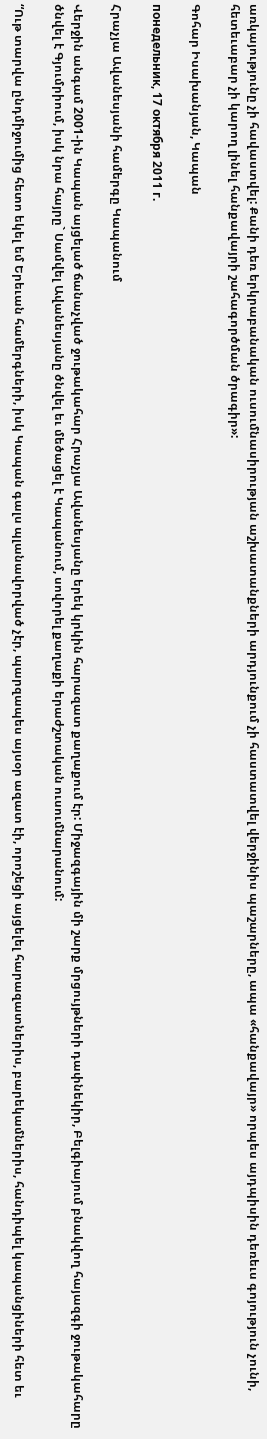առկայությունը չի հավաստվել: Քանի դեռ երկրաբանական ուսումնասիրության աշխատանքների արդյունքում չի հաստատվել վերջինիս պաշարները, ապա «հանքավայր» որպես այդպիսին դեռեւս գոյություն չունի, հետեւաբար չի կարող լինել հանքավայրի շահագործման ծրագիր»:

Գոհար Իսախանյան, Կապան

понедельник, 17 октября 2011 г.

Հրաչյա Ավանեսյանի համերգը Կապանում

Վերջին անգամ 2001-ին Կապան այցելած ճանաչված ջութակահար Հրաչյա Ավանեսյանը երեկ կրկին հարազատ քաղաքում էր: Միջազգային մի շարք մրցույթների դափնեկիր, Բելգիայում բնակվող հայազգի ջութակահարը ծնվել է Գյումրիում, իսկ նրա հայրը` Սամվել Ավանեսյանը ծնվել եւ մեծացել է Կապանում, սովորել քաղաքի երաժշտական ուսումնարանում:

“Ութ տարվա ընդմիջումից հետո եկել եմ Երեւան համերգների, իսկ Կապան գալս պլանավորված չէր, պարզապես այսօր ազատ էի, որոշեցի այցելել հարազատներիս, բարեկամներիս, հանդիպել կապանցիների հետ եւ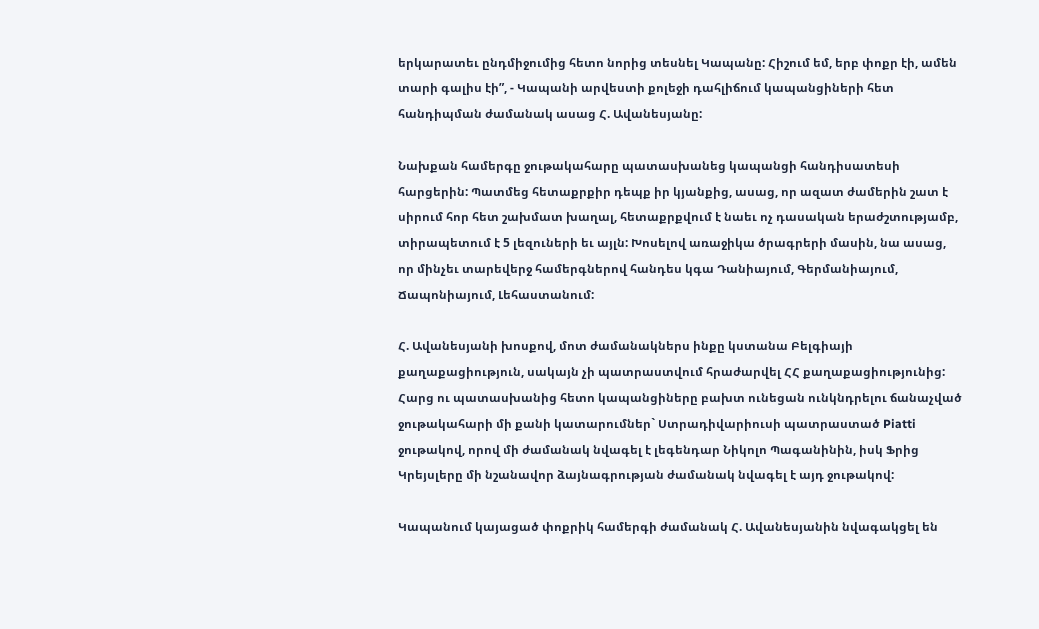երկարատեւ ընդմիջումից հետո նորից տեսնել Կապանը: Հիշում եմ, երբ փոքր էի, ամեն տարի գալիս էի”, - Կապանի արվեստի քոլեջի դահլիճում կապանցիների հետ հանդիպման ժամանակ ասաց Հ. Ավանեսյանը:

Նախքան համերգը ջութակահարը պատասխանեց կապանցի հանդիսատեսի հարցերին: Պատմեց հետաքրքիր դեպք իր կյանքից, ասաց, որ ազատ ժամերին շատ է սիրում հոր հետ շախմատ խաղալ, հետաքրքվում է նաեւ ոչ դասական երաժշտությամբ, տիրապետում է 5 լեզուների եւ այլն: Խոսելով առաջիկա ծրագրերի մասին, նա ասաց, որ մինչեւ տարեվերջ համերգներով հանդես կգա Դանիայում, Գերմանիայում, Ճապոնիայում, Լեհաստանում:

Հ. Ավանեսյանի խոսքով, մոտ ժամանակներս ինքը կստանա Բելգիայի քաղաքացիություն, սակայն չի պատրաստվում հրաժարվել ՀՀ քաղաքացիությունից: Հարց ու պատասխանից հետո կապանցիները բախտ ունեցան ունկնդրելու ճանաչված ջութակահարի մի քանի կատարումներ` Ստրադիվարիուսի պատրաստած Piatti ջութակով, որով մի ժամանակ նվագել է լեգենդար Նիկոլո Պագանինին, իսկ Ֆրից Կրեյսլերը մի նշանավոր ձայնագրության ժամանակ նվագել է այդ ջութակով:

Կապանում կայացած փոքրիկ համերգի ժամանակ Հ. Ավանեսյանին նվագակցել են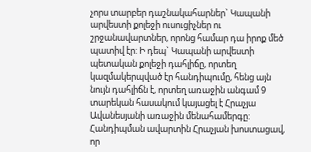չորս տարբեր դաշնակահարներ` Կապանի արվեստի քոլեջի ուսուցիչներ ու շրջանավարտներ, որոնց համար դա իրոք մեծ պատիվ էր: Ի դեպ` Կապանի արվեստի պետական քոլեջի դահլիճը, որտեղ կազմակերպված էր հանդիպումը, հենց այն նույն դահլիճն է, որտեղ առաջին անգամ 9 տարեկան հասակում կայացել է Հրաչյա Ավանեսյանի առաջին մենահամերգը: Հանդիպման ավարտին Հրաչյան խոստացավ, որ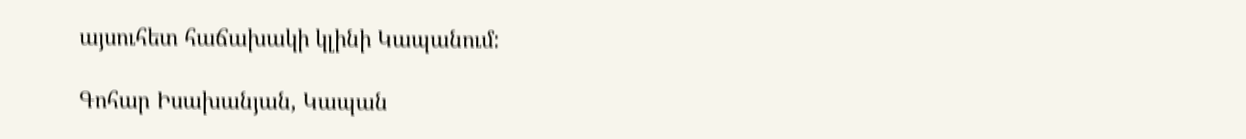այսուհետ հաճախակի կլինի Կապանում:

Գոհար Իսախանյան, Կապան